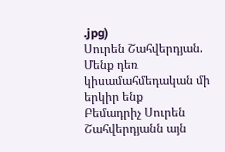.jpg)
Սուրեն Շահվերդյան. Մենք դեռ կիսամահմեդական մի երկիր ենք
Բեմադրիչ Սուրեն Շահվերդյանն այն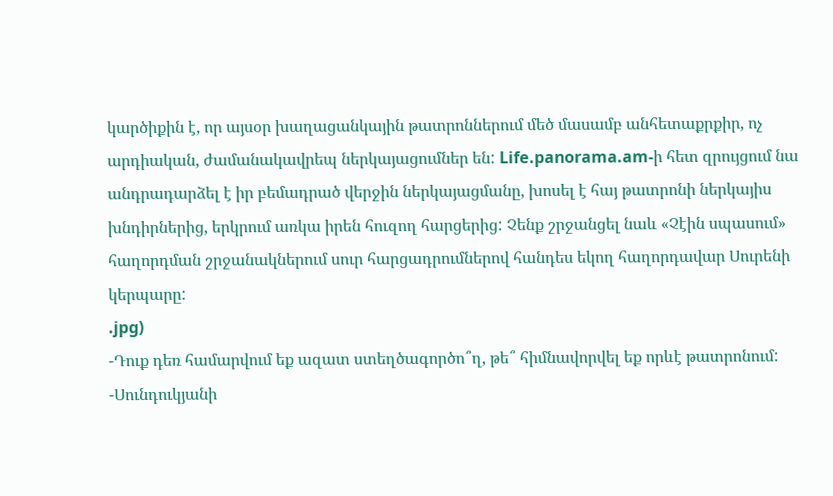կարծիքին է, որ այսօր խաղացանկային թատրոններում մեծ մասամբ անհետաքրքիր, ոչ արդիական, ժամանակավրեպ ներկայացումներ են: Life.panorama.am-ի հետ զրույցում նա անդրադարձել է իր բեմադրած վերջին ներկայացմանը, խոսել է հայ թատրոնի ներկայիս խնդիրներից, երկրում առկա իրեն հուզող հարցերից: Չենք շրջանցել նաև «Չէին սպասում» հաղորդման շրջանակներում սուր հարցադրումներով հանդես եկող հաղորդավար Սուրենի կերպարը:
.jpg)
-Դուք դեռ համարվում եք ազատ ստեղծագործո՞ղ, թե՞ հիմնավորվել եք որևէ թատրոնում:
-Սունդուկյանի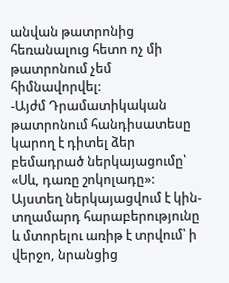անվան թատրոնից հեռանալուց հետո ոչ մի թատրոնում չեմ հիմնավորվել:
-Այժմ Դրամատիկական թատրոնում հանդիսատեսը կարող է դիտել ձեր բեմադրած ներկայացումը՝ «Սև, դառը շոկոլադը»: Այստեղ ներկայացվում է կին-տղամարդ հարաբերությունը և մտորելու առիթ է տրվում՝ ի վերջո, նրանցից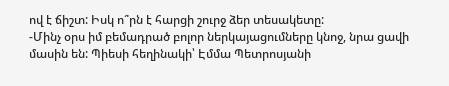ով է ճիշտ: Իսկ ո՞րն է հարցի շուրջ ձեր տեսակետը:
-Մինչ օրս իմ բեմադրած բոլոր ներկայացումները կնոջ, նրա ցավի մասին են: Պիեսի հեղինակի՝ Էմմա Պետրոսյանի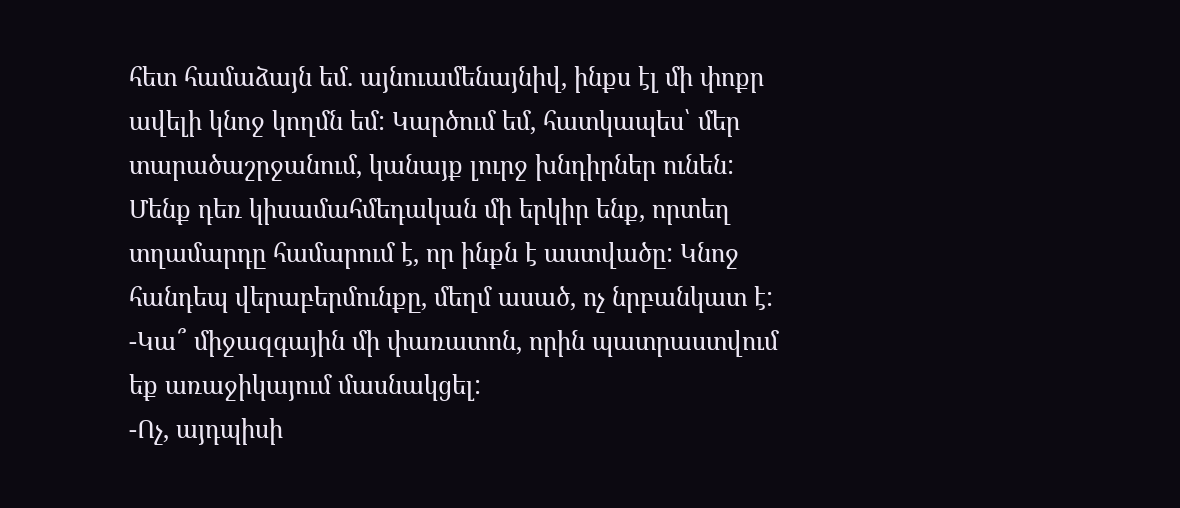հետ համաձայն եմ. այնուամենայնիվ, ինքս էլ մի փոքր ավելի կնոջ կողմն եմ: Կարծում եմ, հատկապես՝ մեր տարածաշրջանում, կանայք լուրջ խնդիրներ ունեն: Մենք դեռ կիսամահմեդական մի երկիր ենք, որտեղ տղամարդը համարում է, որ ինքն է աստվածը: Կնոջ հանդեպ վերաբերմունքը, մեղմ ասած, ոչ նրբանկատ է:
-Կա՞ միջազգային մի փառատոն, որին պատրաստվում եք առաջիկայում մասնակցել:
-Ոչ, այդպիսի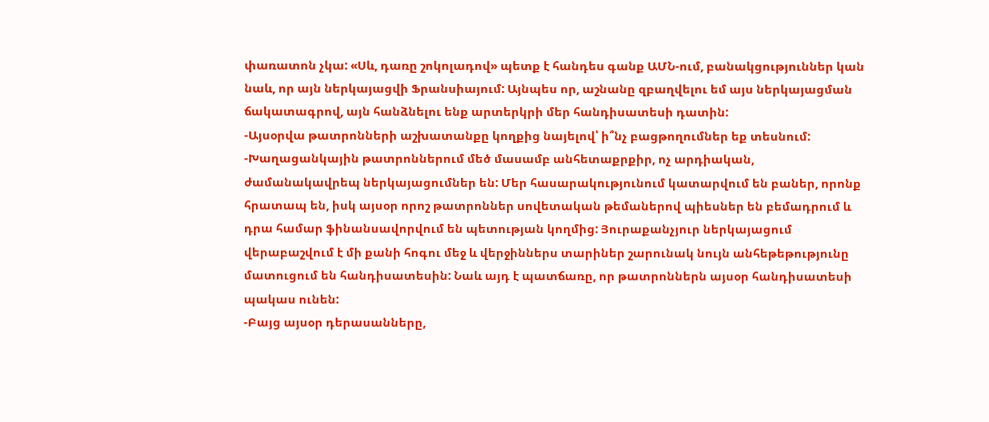փառատոն չկա: «Սև, դառը շոկոլադով» պետք է հանդես գանք ԱՄՆ-ում, բանակցություններ կան նաև, որ այն ներկայացվի Ֆրանսիայում: Այնպես որ, աշնանը զբաղվելու եմ այս ներկայացման ճակատագրով, այն հանձնելու ենք արտերկրի մեր հանդիսատեսի դատին:
-Այսօրվա թատրոնների աշխատանքը կողքից նայելով՝ ի՞նչ բացթողումներ եք տեսնում:
-Խաղացանկային թատրոններում մեծ մասամբ անհետաքրքիր, ոչ արդիական, ժամանակավրեպ ներկայացումներ են: Մեր հասարակությունում կատարվում են բաներ, որոնք հրատապ են, իսկ այսօր որոշ թատրոններ սովետական թեմաներով պիեսներ են բեմադրում և դրա համար ֆինանսավորվում են պետության կողմից: Յուրաքանչյուր ներկայացում վերաբաշվում է մի քանի հոգու մեջ և վերջիններս տարիներ շարունակ նույն անհեթեթությունը մատուցում են հանդիսատեսին: Նաև այդ է պատճառը, որ թատրոններն այսօր հանդիսատեսի պակաս ունեն:
-Բայց այսօր դերասանները,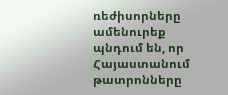ռեժիսորները ամենուրեք պնդում են, որ Հայաստանում թատրոնները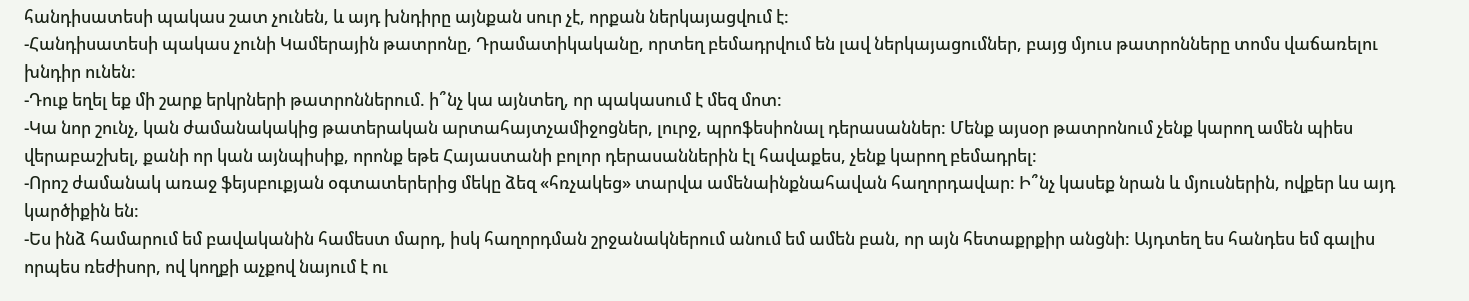հանդիսատեսի պակաս շատ չունեն, և այդ խնդիրը այնքան սուր չէ, որքան ներկայացվում է:
-Հանդիսատեսի պակաս չունի Կամերային թատրոնը, Դրամատիկականը, որտեղ բեմադրվում են լավ ներկայացումներ, բայց մյուս թատրոնները տոմս վաճառելու խնդիր ունեն:
-Դուք եղել եք մի շարք երկրների թատրոններում. ի՞նչ կա այնտեղ, որ պակասում է մեզ մոտ:
-Կա նոր շունչ, կան ժամանակակից թատերական արտահայտչամիջոցներ, լուրջ, պրոֆեսիոնալ դերասաններ: Մենք այսօր թատրոնում չենք կարող ամեն պիես վերաբաշխել, քանի որ կան այնպիսիք, որոնք եթե Հայաստանի բոլոր դերասաններին էլ հավաքես, չենք կարող բեմադրել:
-Որոշ ժամանակ առաջ ֆեյսբուքյան օգտատերերից մեկը ձեզ «հռչակեց» տարվա ամենաինքնահավան հաղորդավար: Ի՞նչ կասեք նրան և մյուսներին, ովքեր ևս այդ կարծիքին են:
-Ես ինձ համարում եմ բավականին համեստ մարդ, իսկ հաղորդման շրջանակներում անում եմ ամեն բան, որ այն հետաքրքիր անցնի: Այդտեղ ես հանդես եմ գալիս որպես ռեժիսոր, ով կողքի աչքով նայում է ու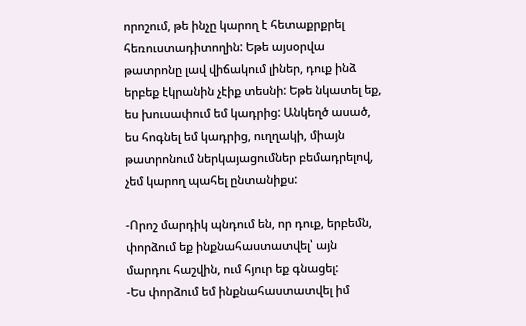որոշում, թե ինչը կարող է հետաքրքրել հեռուստադիտողին: Եթե այսօրվա թատրոնը լավ վիճակում լիներ, դուք ինձ երբեք էկրանին չէիք տեսնի: Եթե նկատել եք, ես խուսափում եմ կադրից: Անկեղծ ասած, ես հոգնել եմ կադրից, ուղղակի, միայն թատրոնում ներկայացումներ բեմադրելով, չեմ կարող պահել ընտանիքս:

-Որոշ մարդիկ պնդում են, որ դուք, երբեմն, փորձում եք ինքնահաստատվել՝ այն մարդու հաշվին, ում հյուր եք գնացել:
-Ես փորձում եմ ինքնահաստատվել իմ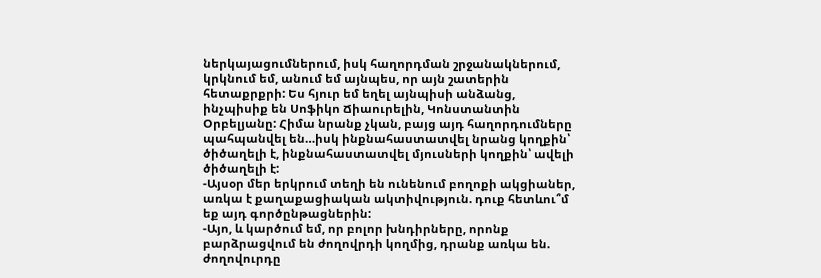ներկայացումներում, իսկ հաղորդման շրջանակներում, կրկնում եմ, անում եմ այնպես, որ այն շատերին հետաքրքրի: Ես հյուր եմ եղել այնպիսի անձանց, ինչպիսիք են Սոֆիկո Ճիաուրելին, Կոնստանտին Օրբելյանը: Հիմա նրանք չկան, բայց այդ հաղորդումները պահպանվել են…իսկ ինքնահաստատվել նրանց կողքին՝ ծիծաղելի է, ինքնահաստատվել մյուսների կողքին՝ ավելի ծիծաղելի է:
-Այսօր մեր երկրում տեղի են ունենում բողոքի ակցիաներ, առկա է քաղաքացիական ակտիվություն. դուք հետևու՞մ եք այդ գործընթացներին:
-Այո, և կարծում եմ, որ բոլոր խնդիրները, որոնք բարձրացվում են ժողովրդի կողմից, դրանք առկա են. ժողովուրդը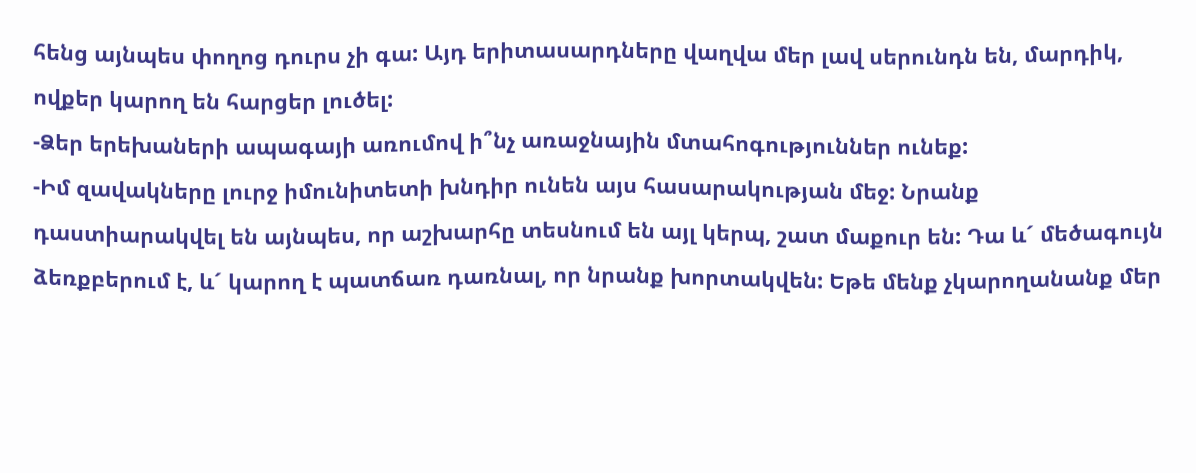հենց այնպես փողոց դուրս չի գա: Այդ երիտասարդները վաղվա մեր լավ սերունդն են, մարդիկ, ովքեր կարող են հարցեր լուծել:
-Ձեր երեխաների ապագայի առումով ի՞նչ առաջնային մտահոգություններ ունեք:
-Իմ զավակները լուրջ իմունիտետի խնդիր ունեն այս հասարակության մեջ: Նրանք դաստիարակվել են այնպես, որ աշխարհը տեսնում են այլ կերպ, շատ մաքուր են: Դա և´ մեծագույն ձեռքբերում է, և´ կարող է պատճառ դառնալ, որ նրանք խորտակվեն: Եթե մենք չկարողանանք մեր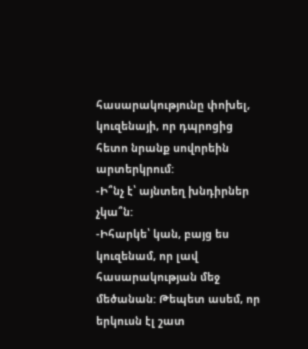հասարակությունը փոխել, կուզենայի, որ դպրոցից հետո նրանք սովորեին արտերկրում:
-Ի՞նչ է՝ այնտեղ խնդիրներ չկա՞ն:
-Իհարկե՝ կան, բայց ես կուզենամ, որ լավ հասարակության մեջ մեծանան: Թեպետ ասեմ, որ երկուսն էլ շատ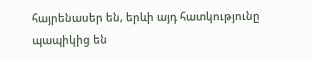հայրենասեր են, երևի այդ հատկությունը պապիկից են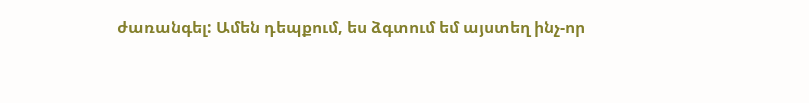ժառանգել: Ամեն դեպքում, ես ձգտում եմ այստեղ ինչ-որ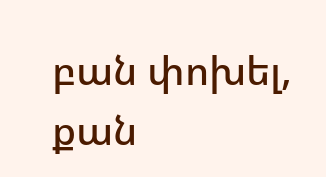բան փոխել, քան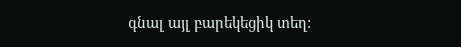գնալ այլ բարեկեցիկ տեղ: